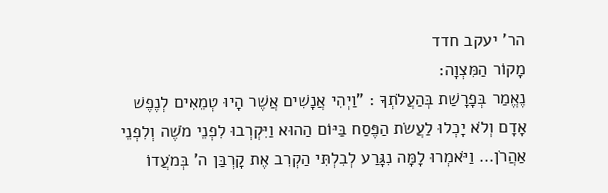הר' יעקב חדד
מָקוֹר הַמִּצְוָה:
נֶאֱמַר בְּפָרָשַׁת בְּהַעֲלֹתְךָ : "וַיְהִי אֲנָשִׁים אֲשֶׁר הָיוּ טְמֵאִים לְנֶפֶשׁ אָדָם וְלֹא יָכְלוּ לַעֲשֹׂת הַפֶּסַח בַּיּוֹם הַהוּא וַיִּקְרְבוּ לִפְנֵי מֹשֶׁה וְלִפְנֵי אַהֲרֹן… וַיֹּאמְרוּ לָמָּה נִגָּרַע לְבִלְתִּי הַקְרִב אֶת קָרְבַּן ה' בְּמֹעֲדוֹ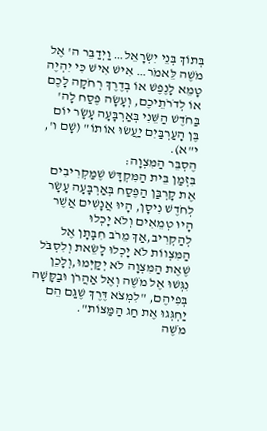בְּתוֹךְ בְּנֵי יִשְׂרָאֵל… וַיְדַבֵּר ה' אֶל מֹשֶׁה לֵּאמֹר… אִישׁ אִישׁ כִּי יִהְיֶה טָמֵא לָנֶפֶשׁ אוֹ בְדֶרֶךְ רְחֹקָה לָכֶם אוֹ לְדֹרֹתֵיכֶם, וְעָשָׂה פֶּסַח לָה' בַּחֹדֶשׁ הַשֵּׁנִי בְּאַרְבָּעָה עָשָׂר יוֹם בֶּן הָעַרְבַּיִם יַעֲשׂוּ אוֹתוֹ" (שָׁם ו', י"א).
הֶסְבֵּר הַמִּצְוָה:
בִּזְמַן בֵּית הַמִּקְדָּשׁ שֶׁמַּקְרִיבִים אֶת קָרְבַּן הַפֶּסַח בְּאַרְבָּעָה עָשָׂר לְחֹדֶשׁ נִיסָן, הָיוּ אֲנָשִׁים אֲשֶׁר הָיוּ טְמֵאִים וְלֹא יָכְלוּ לְהַקְרִיב,אַךְ מֵרֹב חִבָּתָן אֶל הַמִּצְווֹת לֹא יָכְלוּ לָשֵׂאת וְלִסְבֹּל שֶׁאֶת הַמִּצְוָה לֹא יְקַיְּמוּ,וְלָכֵן נִגְּשׁוּ אֶל מֹשֶׁה וְאֶל אַהֲרֹן וּבַקָּשָׁה בְּפִיהֶם, "לִמְצֹא דֶּרֶךְ שֶׁגַּם הֵם יַחְגְּגוּ אֶת חַג הַמַּצּוֹת".
מֹשֶׁה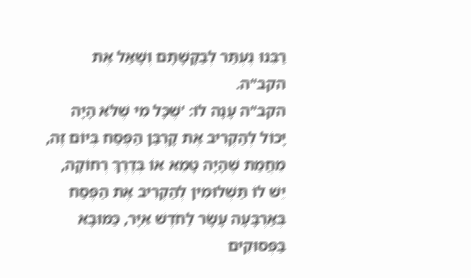רַבֵּנוּ נֶעְתַּר לְבַקָּשָׁתָם וְשָׁאַל אֶת הקב"ה.
הקב"ה עָנָה לוֹ: 'שֶׁכָּל מִי שֶׁלֹּא הָיָה יָכוֹל לְהַקְרִיב אֶת קָרְבַּן הַפֶּסַח בְּיוֹם זֶה, מֵחֲמַת שֶׁהָיָה טָמֵא אוֹ בְּדֶרֶךְ רְחוֹקָה, יֵשׁ לוֹ תַּשְׁלוּמִין לְהַקְרִיב אֶת הַפֶּסַח בְּאַרְבָּעָה עָשָׂר לַחֹדֶשׁ אִיָּר, כַּמּוּבָא בַּפְּסוּקִים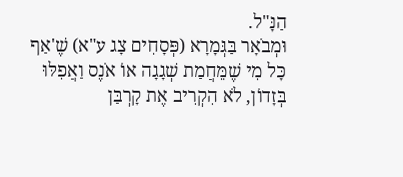הַנָּ"ל.
וּמְבֹאָר בַּגְּמָרָא (פְּסָחִים צָג ע"א) שֶׁ'אַף כָּל מִי שֶׁמֵּחֲמַת שְׁגָגָה אוֹ אֹנֶס וַאֲפִלּוּ בְּזָדוֹן, לֹא הִקְרִיב אֶת קָרְבַּן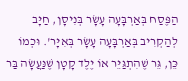הַפֶּסַח בְּאַרְבָּעָה עָשָׂר בְּנִיסָן, חַיָּב לְהַקְרִיב בְּאַרְבָּעָה עָשָׂר בְּאִיָּר'. וּכְמוֹ כֵּן, גֵּר שֶׁהִתְגַּיֵּר אוֹ יֶלֶד קָטָן שֶׁנַּעֲשָׂה בַּר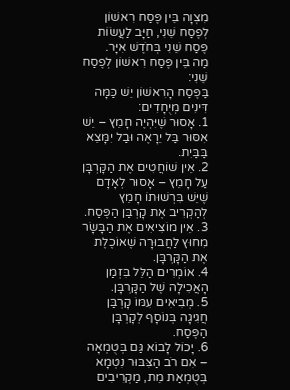מִצְוָה בֵּין פֶּסַח רִאשׁוֹן לְפֶסַח שֵׁנִי, חַיָּב לַעֲשׂוֹת פֶּסַח שֵׁנִי בְּחֹדֶשׁ אִיָּר.
מַה בֵּין פֶּסַח רִאשׁוֹן לְפֶסַח שֵׁנִי:
בַּפֶּסַח הָרִאשׁוֹן יֵשׁ כַּמָּה דִּינִים מְיֻחָדִים:
1. אָסוּר שֶׁיִּהְיֶה חָמֵץ – יֵשׁ אִסּוּר בַּל יֵרָאֶה וּבַל יִמָּצֵא בַּבַּיִת.
2. אֵין שׁוֹחֲטִים אֶת הַקָּרְבָּן עַל חָמֵץ – אָסוּר לְאָדָם שֶׁיֵּשׁ בִּרְשׁוּתוֹ חָמֵץ לְהַקְרִיב אֶת קָרְבַּן הַפֶּסַח.
3. אֵין מוֹצִיאִים אֶת הַבָּשָׂר מִחוּץ לַחֲבוּרָה שֶׁאוֹכֶלֶת אֶת הַקָּרְבָּן.
4. אוֹמְרִים הַלֵּל בִּזְמַן הָאֲכִילָה שֶׁל הַקָּרְבָּן.
5. מְבִיאִים עִמּוֹ קָרְבַּן חֲגִיגָה בְּנוֹסָף לְקָרְבָּן הַפֶּסַח.
6. יָכוֹל לָבוֹא גַּם בְּטֻמְאָה – אִם רֹב הַצִּבּוּר נִטְמָא בְּטֻמְאַת מֵת, מַקְרִיבִים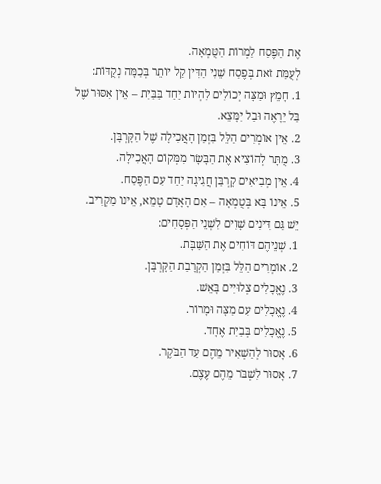אֶת הַפֶּסַח לַמְרוֹת הַטֻּמְאָה.
לְעֻמַּת זֹאת בְּפֶסַח שֵׁנִי הַדִּין קַל יוֹתֵר בְּכַמָּה נְקֻדּוֹת:
1. חָמֵץ וּמַצָּה יְכוֹלִים לִהְיוֹת יַחַד בַּבַּיִת – אֵין אִסּוּר שֶׁל בַּל יֵרָאֶה וּבַל יִמָּצֵא.
2. אֵין אוֹמְרִים הַלֵּל בִּזְמַן הָאֲכִילָה שֶׁל הַקָּרְבָּן.
3. מֻתָּר לְהוֹצִיא אֶת הַבָּשָׂר מִמְּקוֹם הָאֲכִילָה.
4. אֵין מְבִיאִים קָרְבַּן חֲגִיגָה יַחַד עִם הַפֶּסַח.
5. אֵינוֹ בָּא בְּטֻמְאָה – אִם הָאָדָם טָמֵא, אֵינוֹ מַקְרִיב.
יֵשׁ גַּם דִּינִים שָׁוִים לִשְׁנֵי הַפְּסָחִים:
1. שְׁנֵיהֶם דּוֹחִים אֶת הַשַּׁבָּת.
2. אוֹמְרִים הַלֵּל בִּזְמַן הַקְרָבַת הַקָּרְבָּן.
3. נֶאֱכָלִים צְלוּיִים בָּאֵשׁ.
4. נֶאֱכָלִים עִם מַצָּה וּמָרוֹר.
5. נֶאֱכָלִים בְּבַיִת אֶחָד.
6. אָסוּר לְהַשְׁאִיר מֵהֶם עַד הַבֹּקֶר.
7. אָסוּר לִשְׁבֹּר מֵהֶם עֶצֶם.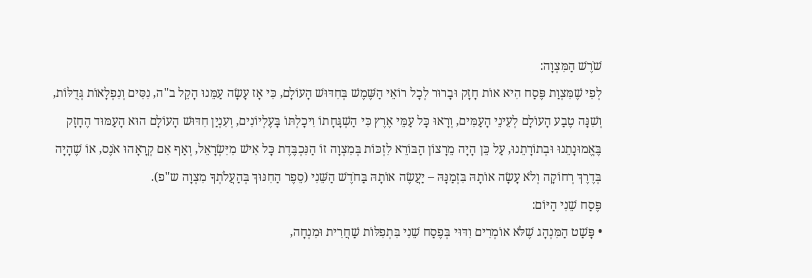שֹׁרֶשׁ הַמִּצְוָה:
לְפִי שֶׁמִּצְוַת פֶּסַח הִיא אוֹת חָזָק וּבָרוּר לְכָל רוֹאֵי הַשֶּׁמֶשׁ בְּחִדּוּשׁ הָעוֹלָם, כִּי אָז עָשָׂה עַמֵּנוּ הָקֵל ב"ה, נִסִּים וְנִפְלָאוֹת גְּדֻלּוֹת, וְשִׁנָּה טֶבַע הָעוֹלָם לְעֵינֵי הָעַמִּים, וְרָאוּ כָּל עַמֵּי אֶרֶץ כִּי הַשְׁגָּחָתוֹ וִיכָלְתּוֹ בָּעֶלְיוֹנִים, וְעִנְיַן חִדּוּשׁ הָעוֹלָם הוּא הָעַמּוּד הֶחָזָק בֶּאֱמוּנָתֵנוּ וּבְתוֹרָתֵנוּ, עַל כֵּן הָיָה מֵרָצוֹן הַבּוֹרֵא לִזְכּוֹת בְּמִצְוָה זוֹ הַנִּכְבֶּדֶת כָּל אִישׁ מִיִּשְׂרָאֵל, וְאַף אִם קְרָאָהוּ אֹנֶס, אוֹ שֶׁהָיָה בְּדֶרֶךְ רְחוֹקָה וְלֹא עָשָׂה אוֹתָהּ בִּזְמַנָּהּ – יַעֲשֶׂה אוֹתָהּ בַּחֹדֶשׁ הַשֵּׁנִי (סֵפֶר הַחִנּוּךְ בְּהַעֲלֹתְךָ מִצְוָה ש"פ).
פֶּסַח שֵׁנִי הַיּוֹם:
• פָּשַׁט הַמִּנְהָג שֶׁלֹּא אוֹמְרִים וִדּוּי בְּפֶסַח שֵׁנִי בִּתְפִלּוֹת שַׁחֲרִית וּמִנְחָה,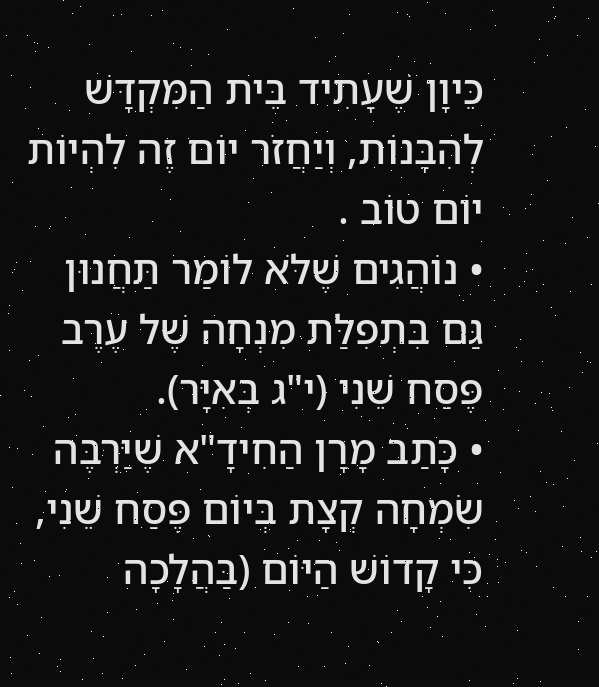כֵּיוָן שֶׁעָתִיד בֵּית הַמִּקְדָּשׁ לְהִבָּנוֹת, וְיַחֲזֹר יוֹם זֶה לִהְיוֹת יוֹם טוֹב .
• נוֹהֲגִים שֶׁלֹּא לוֹמַר תַּחֲנוּן גַּם בִּתְפִלַּת מִנְחָה שֶׁל עֶרֶב פֶּסַח שֵׁנִי (י"ג בְּאִיָּר).
• כָּתַב מָרָן הַחִידָ"א שֶׁיַּרְבֶּה שִׂמְחָה קְצָת בְּיוֹם פֶּסַח שֵׁנִי, כִּי קָדוֹשׁ הַיּוֹם (בַּהֲלָכָה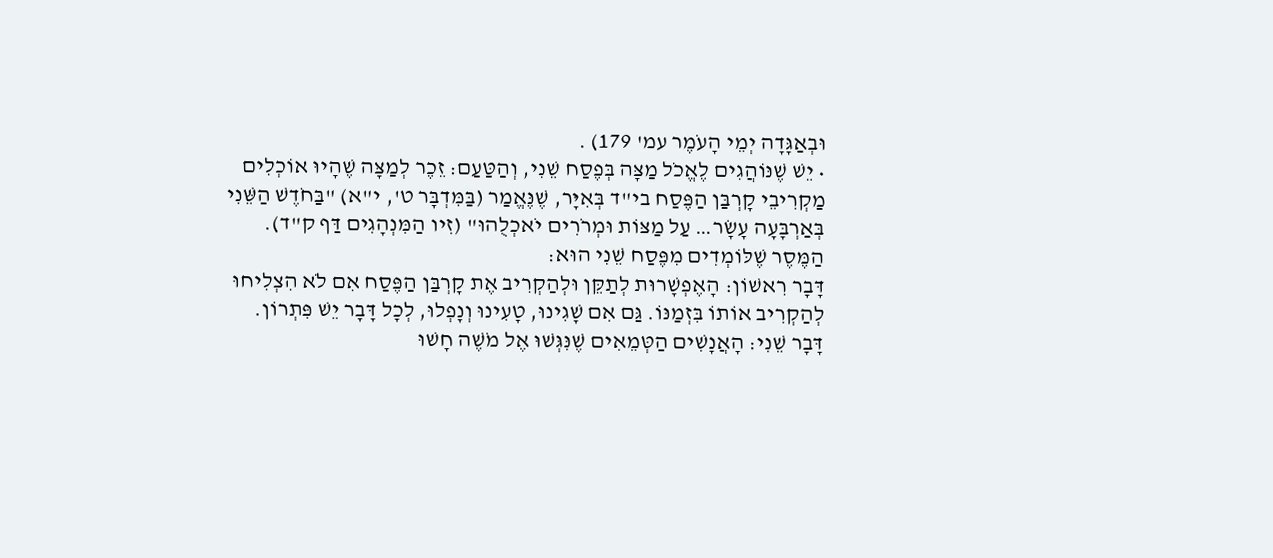וּבְאַגָּדָה יְמֵי הָעֹמֶר עמ' 179) .
• יֵשׁ שֶׁנּוֹהֲגִים לֶאֱכֹל מַצָּה בְּפֶסַח שֵׁנִי, וְהַטַּעַם: זֵכֶר לְמַצָּה שֶׁהָיוּ אוֹכְלִים מַקְרִיבֵי קָרְבַּן הַפֶּסַח בי"ד בְּאִיָּר, שֶׁנֶּאֱמַר (בַּמִּדְבָּר ט', י"א) "בַּחֹדֶשׁ הַשֵּׁנִי בְּאַרְבָּעָה עָשָׂר… עַל מַצּוֹת וּמְרֹרִים יֹאכְלֻהוּ" (זִיו הַמִּנְהָגִים דַּף ק"ד).
הַמֶּסֶר שֶׁלּוֹמְדִים מִפֶּסַח שֵׁנִי הוּא:
דָּבָר רִאשׁוֹן: הָאֶפְשָׁרוּת לְתַקֵּן וּלְהַקְרִיב אֶת קָרְבַּן הַפֶּסַח אִם לֹא הִצְלִיחוּ לְהַקְרִיב אוֹתוֹ בִּזְמַנּוֹ. גַּם אִם שָׁגִינוּ, טָעִינוּ וְנָפְלוּ, לְכָל דָּבָר יֵשׁ פִּתְרוֹן.
דָּבָר שֵׁנִי: הָאֲנָשִׁים הַטְּמֵאִים שֶׁנִּגְּשׁוּ אֶל מֹשֶׁה חָשׁוּ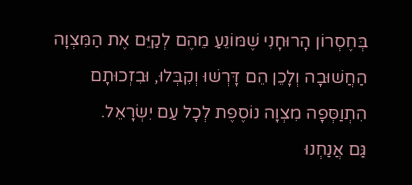בְּחֶסְרוֹן הָרוּחָנִי שֶׁמּוֹנֵעַ מֵהֶם לְקַיֵּם אֶת הַמִּצְוָה הַחֲשׁוּבָה וְלָכֵן הֵם דָּרְשׁוּ וְקִבְּלוּ, וּבִזְכוּתָם הִתְוַסְּפָה מִצְוָה נוֹסֶפֶת לְכָל עַם יִשְׂרָאֵל.
גַּם אֲנַחְנוּ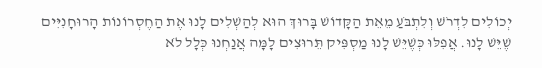יְכוֹלִים לִדְרֹשׁ וְלִתְבֹּעַ מֵאֵת הַקָּדוֹשׁ בָּרוּךְ הוּא לְהַשְׁלִים לָנוּ אֶת הַחֶסְרוֹנוֹת הָרוּחָנִיִּים שֶׁיֵּשׁ לָנוּ. אֲפִלּוּ כְּשֶׁיֵּשׁ לָנוּ מַסְפִּיק תֵּרוּצִים לָמָּה אֲנַחְנוּ כְּלָל לֹא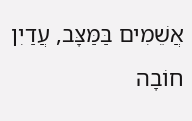אֲשֵׁמִים בַּמַּצָּב, עֲדַיִן חוֹבָה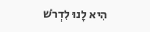הִיא לָנוּ לִדְרֹשׁ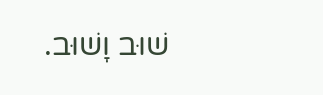שׁוּב וָשׁוּב.